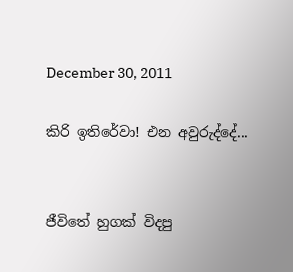December 30, 2011

කිරි ඉතිරේවා! එන අවුරුද්දේ...


ජීවිතේ හුගක් විදපු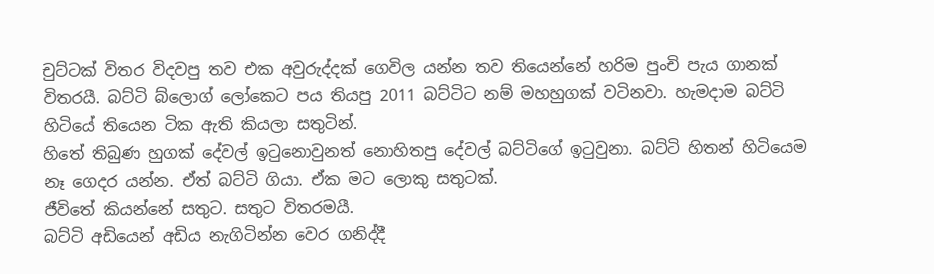චුට්ටක් විතර විදවපු තව එක අවුරුද්දක් ගෙවිල යන්න තව තියෙන්නේ හරිම පුංචි පැය ගානක් විතරයී. බට්ටි බ්ලොග් ලෝකෙට පය තියපු 2011 බට්ටිට නම් මහහුගක් වටිනවා. හැමදාම බට්ටි හිටියේ තියෙන ටික ඇති කියලා සතුටින්.
හිතේ තිබුණ හුගක් දේවල් ඉටුනොවුනත් නොහිතපු දේවල් බට්ටිගේ ඉටුවුනා. බට්ටි හිතන් හිටියෙම නෑ ගෙදර යන්න. ඒත් බට්ටි ගියා. ඒක මට ලොකු සතුටක්.
ජීවිතේ කියන්නේ සතුට. සතුට විතරමයී.
බට්ටි අඩියෙන් අඩිය නැගිටින්න වෙර ගනිද්දී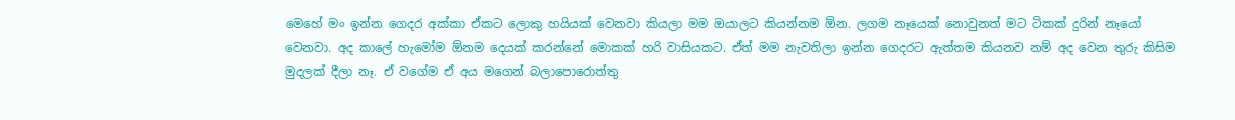මෙහේ මං ඉන්න ගෙදර අක්කා ඒකට ලොකු හයියක් වෙනවා කියලා මම ඔයාලට කියන්නම ඕන. ලගම නෑයෙක් නොවුනත් මට ටිකක් දුරින් නෑයෝ වෙනවා. අද කාලේ හැමෝම ඕනම දෙයක් කරන්නේ මොකක් හරි වාසියකට. ඒත් මම නැවතිලා ඉන්න ගෙදරට ඇත්තම කියනව නම් අද වෙන තුරු කිසිම මුදලක් දීලා නෑ. ඒ වගේම ඒ අය මගෙන් බලාපොරොත්තු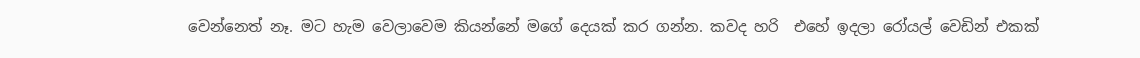වෙන්නෙත් නෑ. මට හැම වෙලාවෙම කියන්නේ මගේ දෙයක් කර ගන්න. කවද හරි  එහේ ඉදලා රෝයල් වෙඩින් එකක්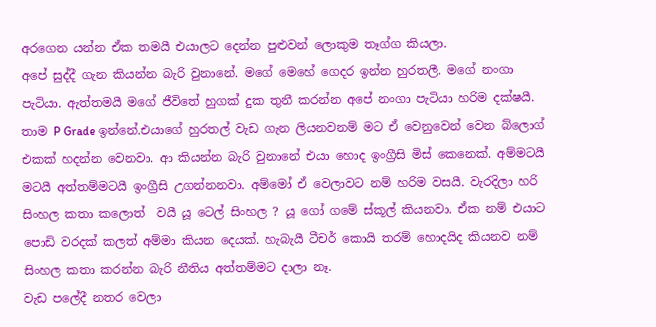අරගෙන යන්න ඒක තමයී එයාලට දෙන්න පුළුවන් ලොකුම තෑග්ග කියලා.
අපේ සුද්දී ගැන කියන්න බැරි වුනානේ. මගේ මෙහේ ගෙදර ඉන්න හුරතලී. මගේ නංගා පැටියා. ඇත්තමයී මගේ ජීවිතේ හුගක් දුක තුනී කරන්න අපේ නංගා පැටියා හරිම දක්ෂයී. තාම P Grade ඉන්නේ.එයාගේ හුරතල් වැඩ ගැන ලියනවනම් මට ඒ වෙනුවෙන් වෙන බ්ලොග් එකක් හදන්න වෙනවා. ආ කියන්න බැරි වුනානේ එයා හොද ඉංග්‍රීසි මිස් කෙනෙක්. අම්මටයී මටයී අත්තම්මටයී ඉංග්‍රීසි උගන්නනවා. අම්මෝ ඒ වෙලාවට නම් හරිම වසයී. වැරදිලා හරි සිංහල කතා කලොත්  වයී යූ ටෙල් සිංහල ? යූ ගෝ ගමේ ස්කූල් කියනවා. ඒක නම් එයාට පොඩි වරදක් කලත් අම්මා කියන දෙයක්. හැබැයී ටීචර් කොයි තරම් හොදයිද කියනව නම් සිංහල කතා කරන්න බැරි නීතිය අත්තම්මට දාලා නෑ.
වැඩ පලේදී නතර වෙලා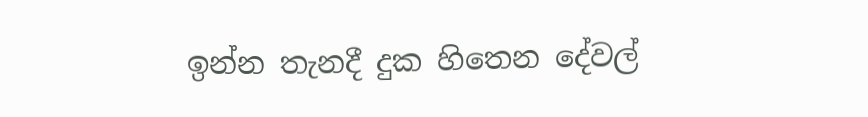ඉන්න තැනදී දුක හිතෙන දේවල්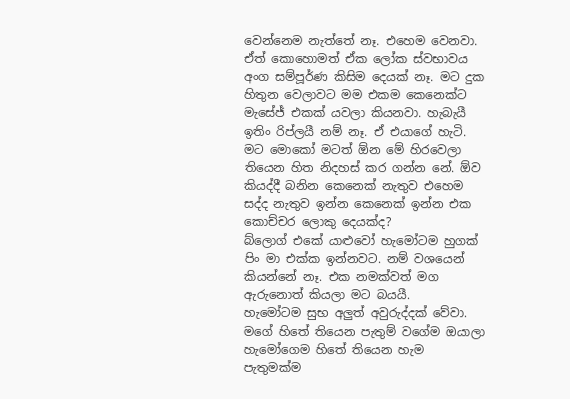වෙන්නෙම නැත්තේ නෑ. එහෙම වෙනවා. ඒත් කොහොමත් ඒක ලෝක ස්වභාවය අංග සම්පූර්ණ කිසිම දෙයක් නෑ. මට දුක හිතුන වෙලාවට මම එකම කෙනෙක්ට මැසේජ් එකක් යවලා කියනවා. හැබැයී ඉතිං රිප්ලයී නම් නෑ. ඒ එයාගේ හැටි. මට මොකෝ මටත් ඕන මේ හිරවෙලා තියෙන හිත නිදහස් කර ගන්න නේ. ඕව කියද්දී බනින කෙනෙක් නැතුව එහෙම සද්ද නැතුව ඉන්න කෙනෙක් ඉන්න එක කොච්චර ලොකු දෙයක්ද?
බ්ලොග් එකේ යාළුවෝ හැමෝටම හුගක් පිං මා එක්ක ඉන්නවට. නම් වශයෙන් කියන්නේ නෑ. එක නමක්වත් මග ඇරුනොත් කියලා මට බයයී.
හැමෝටම සුභ අලුත් අවුරුද්දක් වේවා. මගේ හිතේ තියෙන පැතුම් වගේම ඔයාලා හැමෝගෙම හිතේ තියෙන හැම පැතුමක්ම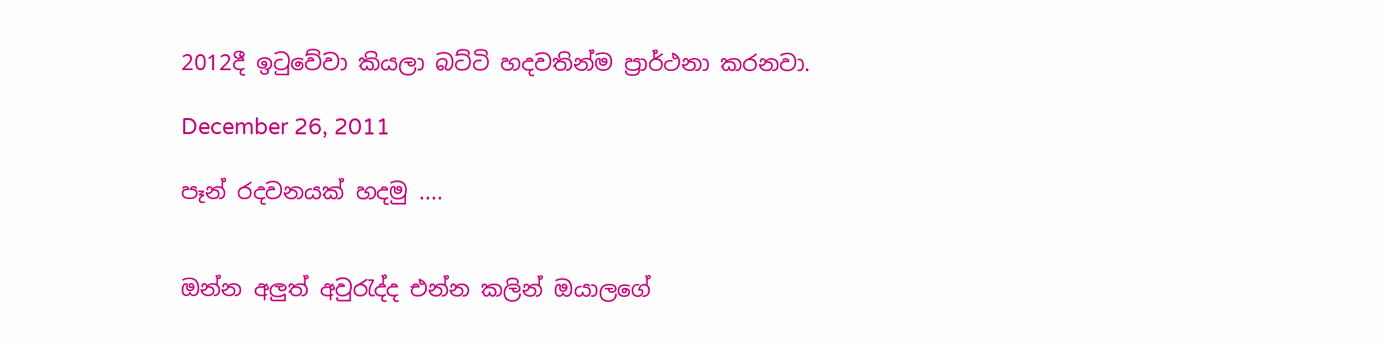2012දී ඉටුවේවා කියලා බට්ටි හදවතින්ම ප්‍රාර්ථනා කරනවා.

December 26, 2011

පෑන් රදවනයක් හදමු ....


ඔන්න අලුත් අවුරැද්ද එන්න කලින් ඔයාලගේ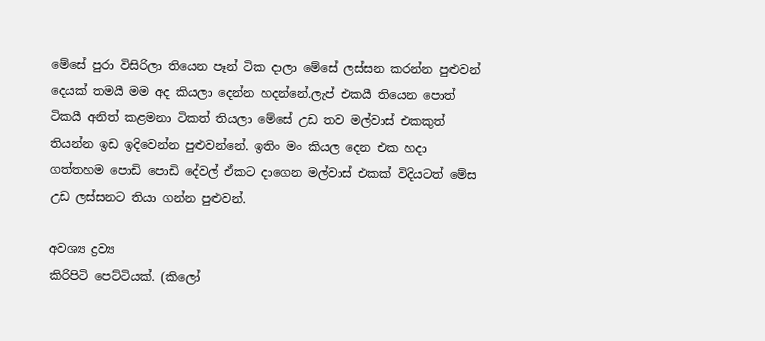මේසේ පුරා විසිරිලා තියෙන පෑන් ටික දාලා මේසේ ලස්සන කරන්න පුළුවන් දෙයක් තමයී මම අද කියලා දෙන්න හදන්නේ.ලැප් එකයී තියෙන පොත් ටිකයී අනිත් කළමනා ටිකත් තියලා මේසේ උඩ තව මල්වාස් එකකුත් තියන්න ඉඩ ඉදිවෙන්න පුළුවන්නේ. ඉතිං මං කියල දෙන එක හදා ගත්තහම පොඩි පොඩි දේවල් ඒකට දාගෙන මල්වාස් එකක් විදියටත් මේස උඩ ලස්සනට තියා ගන්න පුළුවන්.

අවශ්‍ය ද්‍රව්‍ය
කිරිපිටි පෙට්ටියක්. (කිලෝ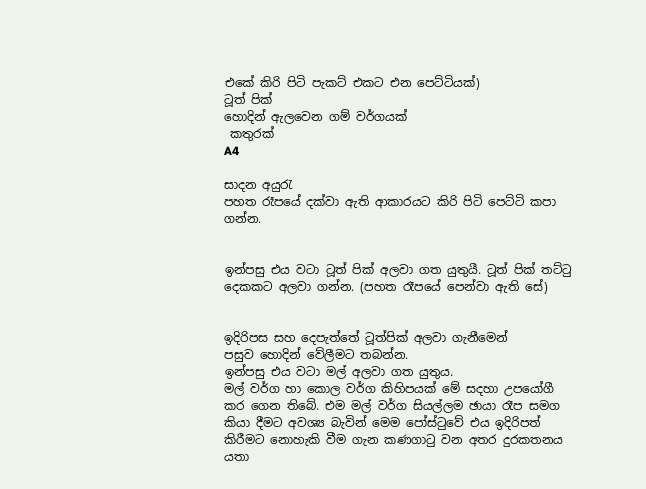එකේ කිරි පිටි පැකට් එකට එන පෙට්ටියක්)
ටූත් පික්
හොදින් ඇලවෙන ගම් වර්ගයක්
 කතුරක්
A4

සාදන අයුරැ
පහත රෑපයේ දක්වා ඇති ආකාරයට කිරි පිටි පෙට්ටි කපා ගන්න.


ඉන්පසු එය වටා ටූත් පික් අලවා ගත යුතුයී. ටූත් පික් තට්ටු දෙකකට අලවා ගන්න. (පහත රෑපයේ පෙන්වා ඇති සේ)


ඉදිරිපස සහ දෙපැත්තේ ටූත්පික් අලවා ගැනීමෙන් පසුව ‍හොදින් වේලීමට තබන්න.
ඉන්පසු එය වටා මල් අලවා ගත යුතුය.
මල් වර්ග හා කොල වර්ග කිහිපයක් මේ සදහා උපයෝගී කර ගෙන තිබේ. එම මල් වර්ග සියල්ලම ඡායා රෑප සමග කියා දීමට අවශ්‍ය බැවින් මෙම පෝස්ටුවේ එය ඉදිරිපත් කිරීමට නොහැකි වීම ගැන කණගාටු වන අතර දුරකතනය යතා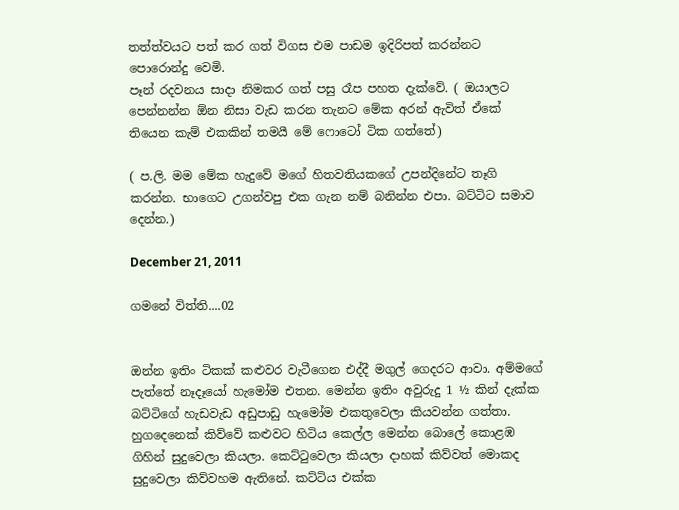තත්ත්වයට පත් කර ගත් විගස එම පාඩම ඉදිරිපත් කරන්නට පොරොන්දු වෙමි.
පෑන් රදවනය සාදා නිමකර ගත් පසු රෑප පහත දැක්වේ. ( ඔයාලට පෙන්නන්න ඕන නිසා වැඩ කරන තැනට මේක අරන් ඇවිත් ඒකේ තියෙන කැම් එකකින් තමයී මේ ෆොටෝ ටික ගත්තේ)

( ප.ලි. මම මේක හැදුවේ මගේ හිතවතියකගේ උපන්දිනේට තෑගි කරන්න. භාගෙට උගන්වපු එක ගැන නම් බනින්න එපා. බට්ටිට සමාව දෙන්න.)

December 21, 2011

ගමනේ විත්ති....02


ඔන්න ඉතිං ටිකක් කළුවර වැටීගෙන එද්දී මගුල් ගෙදරට ආවා. අම්මගේ පැත්තේ නෑදෑයෝ හැමෝම එතන. මෙන්න ඉතිං අවුරුදු 1 ½ කින් දැක්ක බට්ටිගේ හැඩවැඩ අඩුපාඩු හැමෝම එකතුවෙලා කියවන්න ගත්තා. හුගදෙනෙක් කිව්වේ කළුවට හිටිය කෙල්ල මෙන්න බොලේ කොළඹ ගිහින් සුදුවෙලා කියලා. කෙට්ටුවෙලා කියලා දාහක් කිව්වත් මොකද සුදුවෙලා කිව්වහම ඇතිනේ. කට්ටිය එක්ක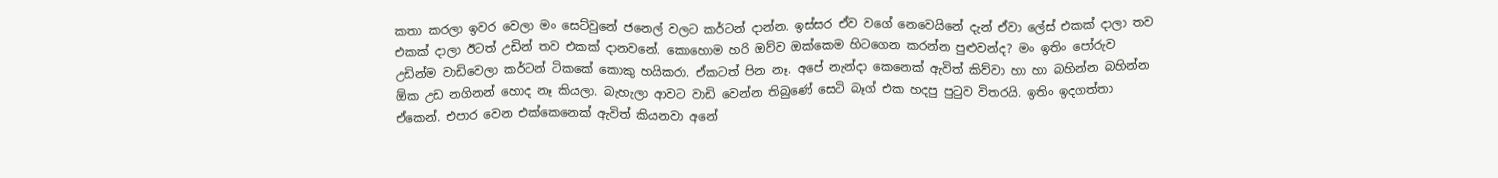කතා කරලා ඉවර වෙලා මං සෙට්වුනේ ජනෙල් වලට කර්ටන් දාන්න. ඉස්සර ඒව වගේ නෙවෙයිනේ දැන් ඒවා ලේස් එකක් දාලා තව එකක් දාලා ඊටත් උඩින් තව එකක් දානවනේ. කොහොම හරි ඔව්ව ඔක්කෙම හිටගෙන කරන්න පුළුවන්ද? මං ඉතිං පෝරුව උඩින්ම වාඩිවෙලා කර්ටන් ටිකකේ කොකු හයිකරා. ඒකටත් පින නෑ. අපේ නැන්දා කෙනෙක් ඇවිත් කිව්වා හා හා බහින්න බහින්න ඕක උඩ නගිනන් හොද නෑ කියලා. බැහැලා ආවට වාඩි වෙන්න තිබුණේ සෙටි බෑග් එක හදපු පුටුව විතරයි. ඉතිං ඉදගත්තා ඒකෙන්. එපාර වෙන එක්කෙනෙක් ඇවිත් කියනවා අනේ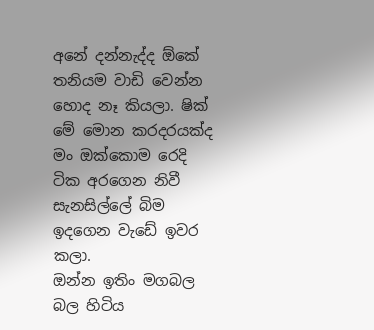අනේ දන්නැද්ද ඕකේ තනියම වාඩි වෙන්න හොද නෑ කියලා. ෂික් මේ මොන කරදරයක්ද මං ඔක්කොම රෙදි ටික අරගෙන නිවී සැනසිල්ලේ බිම ඉදගෙන වැඩේ ඉවර කලා.
ඔන්න ඉතිං මගබල බල හිටිය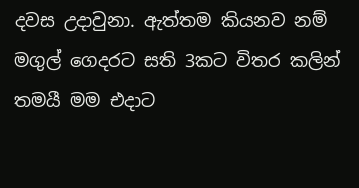දවස උදාවුනා. ඇත්තම කියනව නම් මගුල් ගෙදරට සති 3කට විතර කලින් තමයී මම එදාට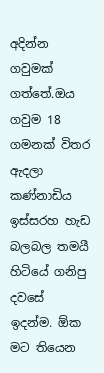අදින්න ගවුමක් ගත්තේ.ඔය ගවුම 18 ගමනක් විතර ඇදලා කණ්නාඩිය ඉස්සරහ හැඩ බලබල තමයී හිටියේ ගනිපු දවසේ ඉදන්ම. ඕක මට තියෙන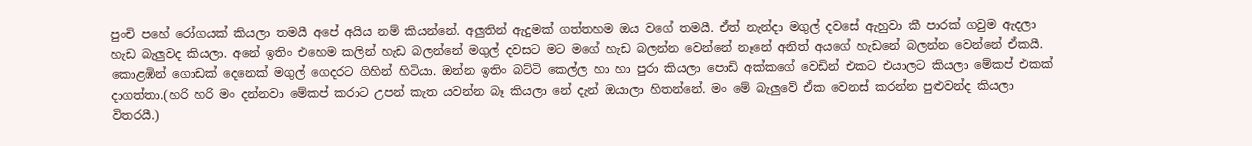පුංචි පහේ ‍රෝගයක් කියලා තමයී අපේ අයිය නම් කියන්නේ. අලුතින් ඇදුමක් ගත්තහම ඔය වගේ තමයී. ඒත් නැන්දා මගුල් දවසේ ඇහුවා කී පාරක් ගවුම ඇදලා හැඩ බැලුවද කියලා. අනේ ඉතිං එහෙම කලින් හැඩ බලන්නේ මගුල් දවසට මට මගේ හැඩ බලන්න වෙන්නේ නෑනේ අනිත් අයගේ හැඩනේ බලන්න වෙන්නේ ඒකයී. කොළඹින් ගොඩක් දෙනෙක් මගුල් ගෙදරට ගිහින් හිටියා. ඔන්න ඉතිං බට්ටි කෙල්ල හා හා පුරා කියලා පොඩි අක්කගේ වෙඩින් එකට එයාලට කියලා මේකප් එකක් දාගත්තා.(හරි හරි මං දන්නවා මේකප් කරාට උපන් කැත යවන්න බෑ කියලා නේ දැන් ඔයාලා හිතන්නේ. මං මේ බැලුවේ ඒක වෙනස් කරන්න පුළුවන්ද කියලා විතරයී.)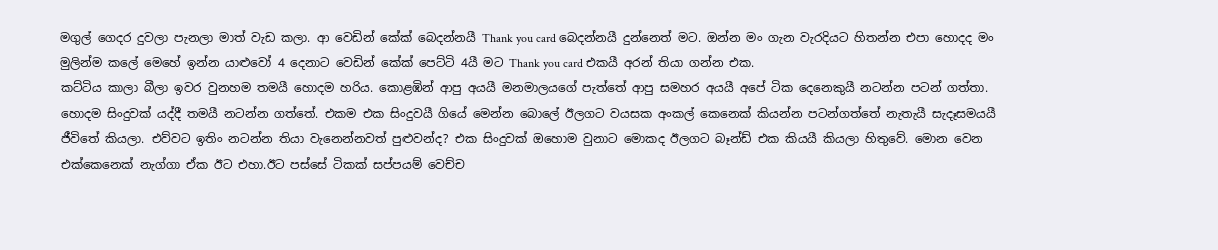මගුල් ගෙදර දුවලා පැනලා මාත් වැඩ කලා. ආ වෙඩින් කේක් බෙදන්නයී Thank you card බෙදන්නයී දුන්නෙත් මට. ඔන්න මං ගැන වැරදියට හිතන්න එපා හොදද මං මුලින්ම කලේ මෙහේ ඉන්න යාළුවෝ 4 දෙනාට වෙඩින් කේක් පෙට්ටි 4යී මට Thank you card එකයී අරන් තියා ගන්න එක.
කට්ටිය කාලා බීලා ඉවර වුනහම තමයී හොදම හරිය. කොළඹින් ආපු අයයී මනමාලයගේ පැත්තේ ආපු සමහර අයයී අපේ ටික දෙනෙකුයී නටන්න පටන් ගත්තා. හොදම සිංදුවක් යද්දී තමයී නටන්න ගත්තේ. එකම එක සිංදුවයී ගියේ මෙන්න බොලේ ඊලගට වයසක අංකල් කෙනෙක් කියන්න පටන්ගත්තේ නැතැයී සැදෑසමයයී ජීවිතේ කියලා. එව්වට ඉතිං නටන්න තියා වැනෙන්නවත් පුළුවන්ද? එක සිංදුවක් ඔහොම වුනාට මොකද ඊලගට බෑන්ඩ් එක කියයී කියලා හිතුවේ. මොන වෙන එක්කෙනෙක් නැග්ගා ඒක ඊට එහා.ඊට පස්සේ ටිකක් සප්පයම් වෙච්ච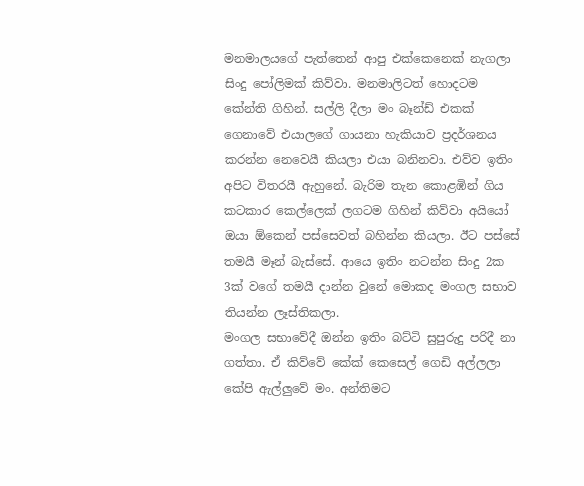මනමාලයගේ පැත්තෙන් ආපු එක්කෙනෙක් නැගලා සිංදු පෝලිමක් කිව්වා. මනමාලිටත් හොදටම කේන්ති ගිහින්. සල්ලි දීලා මං බෑන්ඩ් එකක් ගෙනාවේ එයාලගේ ගායනා හැකියාව ප්‍රදර්ශනය කරන්න නෙවෙයී කියලා එයා බනිනවා. එව්ව ඉතිං අපිට විතරයී ඇහුනේ. බැරිම තැන කොළඹින් ගිය කටකාර කෙල්ලෙක් ලගටම ගිහින් කිව්වා අයියෝ ඔයා ඕකෙන් පස්සෙවත් බහින්න කියලා. ඊට පස්සේ තමයී මෑන් බැස්සේ. ආයෙ ඉතිං නටන්න සිංදු 2ක 3ක් වගේ තමයී දාන්න වුනේ මොකද මංගල සභාව තියන්න ලෑස්තිකලා.
මංගල සභාවේදී ඔන්න ඉතිං බට්ටි සුපුරුදු පරිදී නා ගත්තා. ඒ කිව්වේ කේක් කෙසෙල් ගෙඩි අල්ලලා කේපි ඇල්ලුවේ මං. අන්තිමට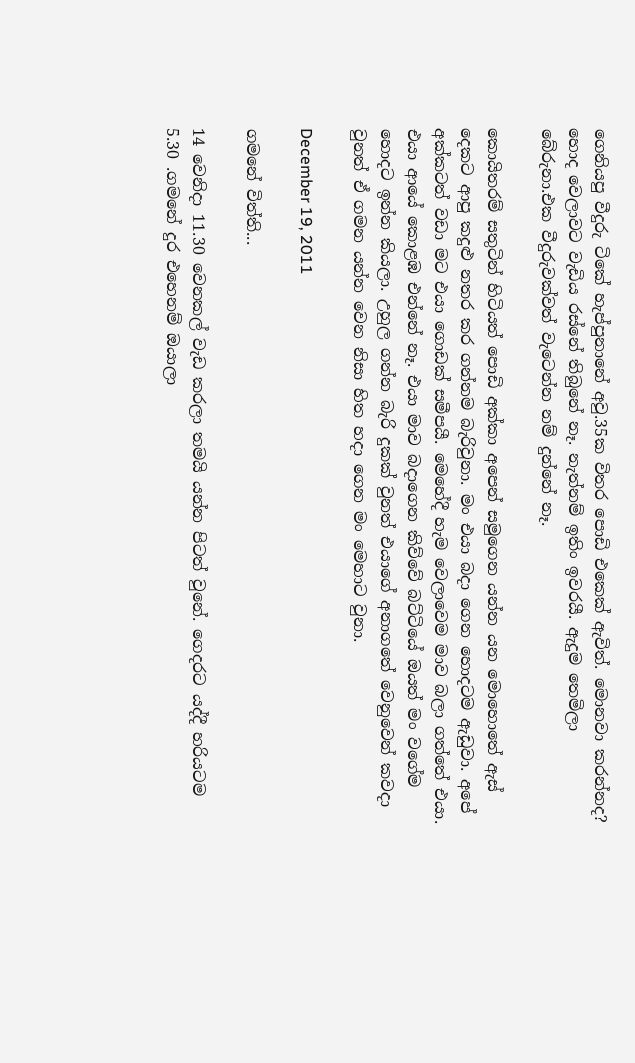ගෙනියපු වීදුරු ටිකේ හැප්පුනානේ අවු.35ක විතර පොඩි එකෙ‍ක් ඇවිත්. මොනවා කරන්නද? හොද වෙලාවට වැඩිය රස්නේ තිබුනේ නෑ. නැත්නම් ඉතිං ඉවරයී. ඇදුම තෙමිලා බේරුනා.එක වීදුරුවක්වත් වැටෙන්න නම් දුන්නේ නෑ.

කොයිතරම් සතුටින් හිටියත් පොඩි අක්කා අපෙන් සමුගෙන යන්න යන මොහොතේ ඇස් දෙකට ආපු කදුළු නතර කර ගන්නම බැරිවුනා. මං එයා බදා ගෙන හොදටම ඇඩුවා. අපේ අක්කටත් වඩා ම‍ට එයා ගොඩක් සමීපයී. මෙහේදී හැම වෙලාවෙම මාව බලා ගත්තේ එයා. එයා ආයේ කොළඹ එන්නේ නෑ. එයා මාව බදාගෙන කිව්වේ බට්ටියේ ඔයත් මං වගේම හොදට ඉන්න කියලා. උහුල ගන්න බැරි දුකක් වුනත් එයාගේ අනාගතේ වෙනුවෙන් කවදා වුනත් ඒ ගමන යන්න වෙන නිසා හිත හදා ගෙන මං මෙහාට වුනා.

December 19, 2011

ගමනේ විත්ති...

14 වෙනිදා 11.30 වෙනකල් වැඩ කරලා තමයි යන්න පිටත් වුනේ. ගෙදරට යද්දී හරියටම 5.30 .ගමනේ දුර එහෙනම් ඔයාලා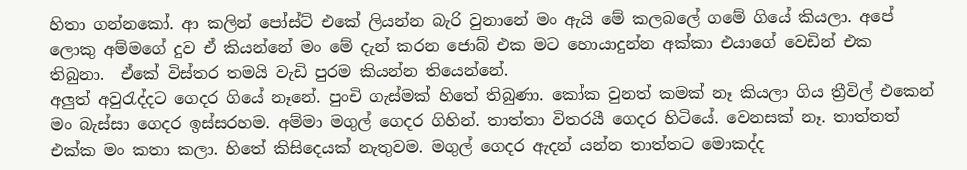හිතා ගන්නකෝ. ආ කලින් පෝස්ට් එකේ ලියන්න බැරි වුනානේ මං ඇයි මේ කලබලේ ගමේ ගියේ කියලා. අපේ ලොකු අම්මගේ දුව ඒ කියන්නේ මං මේ දැන් කරන ජොබ් එක මට හොයාදුන්න අක්කා එයාගේ වෙඩින් එක තිබුනා.  ඒකේ විස්තර තමයි වැඩි පුරම කියන්න තියෙන්නේ.
අලුත් අවුරැද්දට ගෙදර ගියේ නෑනේ. පුංචි ගැස්මක් හිතේ තිබුණා. කෝක වුනත් කමක් නෑ කියලා ගිය ත්‍රීවිල් එකෙන් මං බැස්සා ගෙදර ඉස්සරහම. අම්මා මගුල් ගෙදර ගිහින්. තාත්තා විතරයී ගෙදර හිටියේ. වෙනසක් නෑ. තාත්තත් එක්ක මං කතා කලා. හිතේ කිසිදෙයක් නැතුවම. මගුල් ගෙදර ඇදන් යන්න තාත්තට මොකද්ද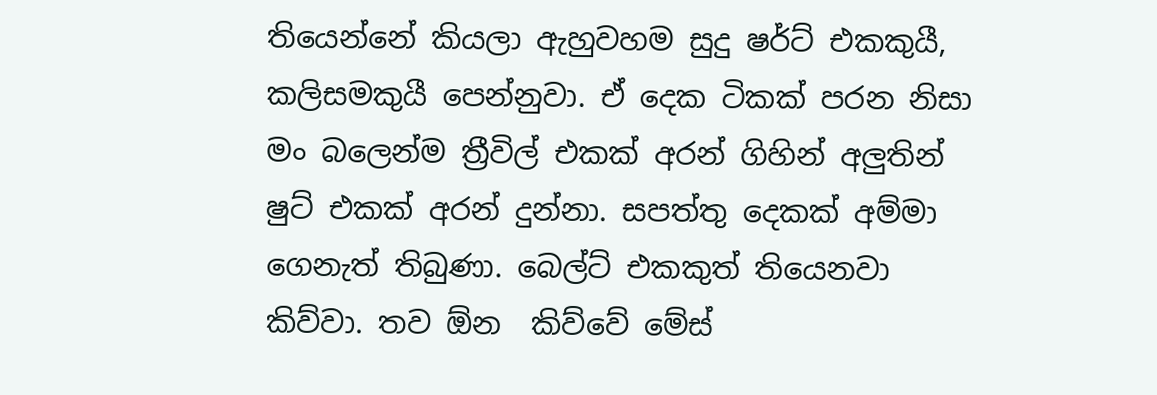තියෙන්නේ කියලා ඇහුවහම සුදු ෂර්ට් එකකුයී, කලිසමකුයී පෙන්නුවා. ඒ දෙක ටිකක් පරන නිසා මං බලෙන්ම ත්‍රීවිල් එකක් අරන් ගිහින් අලුතින් ෂුට් එකක් අරන් දුන්නා. සපත්තු දෙකක් අම්මා ගෙනැත් තිබුණා. බෙල්ට් එකකුත් තියෙනවා කිව්වා. තව ඕන  කිව්වේ මේස්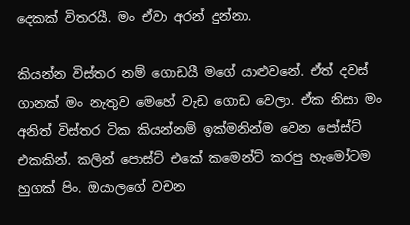දෙකක් විතරයී. මං ඒවා අරන් දුන්නා.

කියන්න විස්තර නම් ගොඩයී මගේ යාළුවනේ. ඒත් දවස් ගානක් මං නැතුව මෙහේ වැඩ ගොඩ වෙලා. ඒක නිසා මං අනිත් විස්තර ටික කියන්නම් ඉක්මනින්ම වෙන පෝස්ට් එකකින්. කලින් පොස්ට් එකේ කමෙන්ට් කරපු හැමෝටම හුගක් පිං. ඔයාලගේ වචන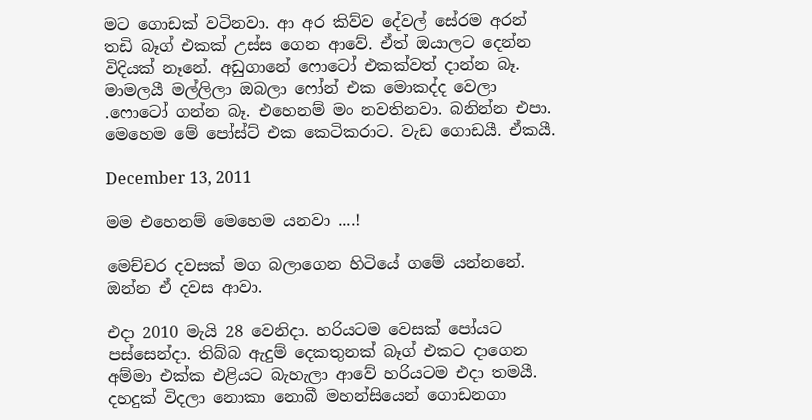මට ගොඩක් වටිනවා. ආ අර කිව්ව දේවල් සේරම අරන් තඩි බෑග් එකක් උස්ස ගෙන ආවේ. ඒත් ඔයාලට දෙන්න විදියක් නෑනේ. අඩුගානේ ෆොටෝ එකක්වත් දාන්න බෑ. මාමලයී මල්ලිලා ඔබලා ෆෝන් එක මොකද්ද වෙලා .ෆොටෝ ගන්න බෑ. එහෙනම් මං නවතිනවා. බනින්න එපා. මෙහෙම මේ පෝස්ට් එක කෙටිකරාට. වැඩ ගොඩයී. ඒකයී.

December 13, 2011

මම එහෙනම් මෙහෙම යනවා ....!

මෙච්චර දවසක් මග බලාගෙන හිටියේ ගමේ යන්නනේ. ඔන්න ඒ දවස ආවා.

එදා 2010 මැයි 28 වෙනිදා. හරියටම වෙසක් පෝයට පස්සෙන්දා. තිබ්බ ඇදුම් දෙකතුනක් බෑග් එකට දාගෙන අම්මා එක්ක එළියට බැහැලා ආවේ හරියටම එදා තමයී. දහදුක් විදලා නොකා නොබී මහන්සියෙන් ගොඩනගා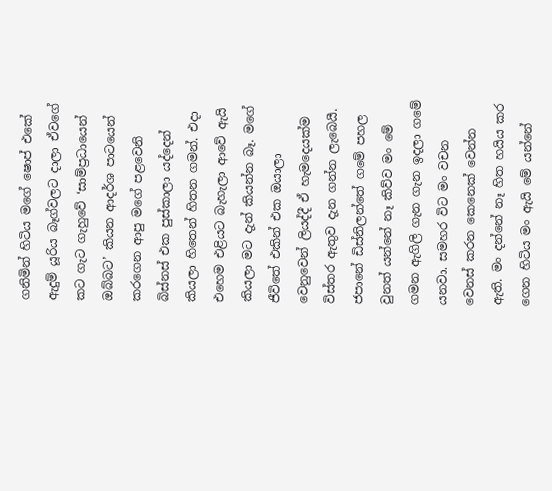ගනිමින් හිටිය මගේ ෂොප් එකේ ඇදුම් යූරිය බෑග්වලට දාලා ඒවගේ කට ගැට ගැහුවේ ‘සාම්ප්‍රධායෙන් ඔබ්බට’ කියන ආදර්ශ පාටයෙන් කරගෙන ආපු මගේ පළවෙනි බිස්නස් එක පුස්කාලා යද්දෙන් කියලා හිතෙන් හිතන ගමන්. එදා එහෙම එළියට බැහැලා ආවේ ඇයි කියලා මට දැන් කියන්න බෑ. මගේ ජීවිතේ එකින් එක ඔයාලා වෙනුවෙන් ලියද්දී ඒ හැමදෙයක්ම විස්තර ඇතුව දැන ගන්න ලැබෙයී.
ජපානේ ඩිස්නිලන්තේ ගමේ පහල වුනත් යන්නේ නෑ කිව්ව මං මේ ගමන ඇගිලි ගැන ගැන ඉදලා ගමේ යනවා. සමහර විට මං වචන වෙනස් කරන කෙනෙක් වෙන්න ඇති. මං දන්නේ නෑ හිත හයිය කර ගෙන හිටිය මං ඇයි ‍මේ යන්නේ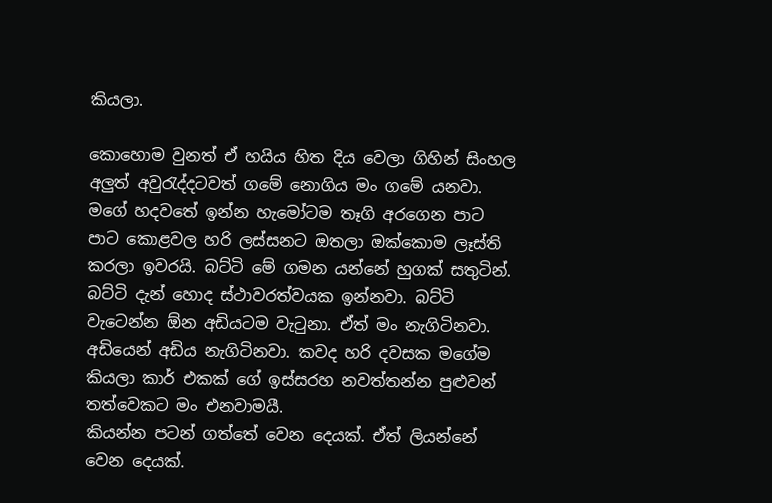කියලා.

කොහොම වුනත් ඒ හයිය හිත දිය වෙලා ගිහින් සිංහල අලුත් අවුරැද්දටවත් ගමේ නොගිය මං ගමේ යනවා. මගේ හදවතේ ඉන්න හැමෝටම තෑගි අරගෙන පාට පාට කොළවල හරි ලස්සනට ඔතලා ඔක්කොම ලෑස්ති කරලා ඉවරයි. බට්ටි මේ ගමන යන්නේ හුගක් සතුටින්. බට්ටි දැන් හොද ස්ථාවරත්වයක ඉන්නවා. බට්ටි වැටෙන්න ඕන අඩියටම වැටුනා. ඒත් මං නැගිටිනවා. අඩියෙන් අඩිය නැගිටිනවා. කවද හරි දවසක මගේම කියලා කාර් එකක් ගේ ඉස්සරහ නවත්තන්න පුළුවන් තත්වෙකට මං එනවාමයී.
කියන්න පටන් ගත්තේ වෙන දෙයක්. ඒත් ලියන්නේ වෙන දෙයක්.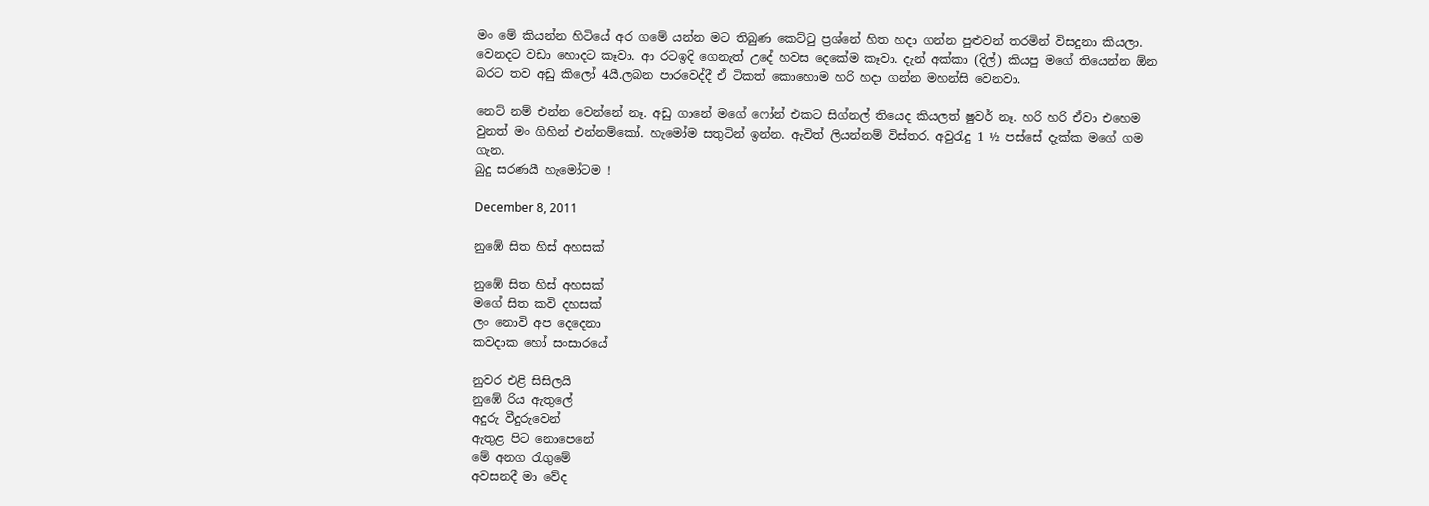මං මේ කියන්‍න හිටියේ අර ගමේ යන්න මට තිබුණ කෙට්ටු ප්‍රශ්නේ හිත හදා ගන්න පුළුවන් තරමින් විසදුනා කියලා. වෙනදට වඩා හොදට කෑවා. ආ රටඉදි ගෙනැත් උදේ හවස දෙකේම කෑවා. දැන් අක්කා (දිල්) කියපු මගේ තියෙන්න ඕන බරට තව අඩු කිලෝ 4යී.ලබන පාරවෙද්දී ඒ ටිකත් කොහොම හරි හදා ගන්න මහන්සි වෙනවා.

නෙට් නම් එන්න වෙන්නේ නෑ. අඩු ගානේ මගේ ෆෝන් එකට සිග්නල් තියෙද කියලත් ෂුවර් නෑ. හරි හරි ඒවා එහෙම වුනත් මං ගිහින් එන්නම්කෝ. හැමෝම සතුටින් ඉන්න. ඇවිත් ලියන්නම් විස්තර. අවුරැදු 1 ½ පස්සේ දැක්ක මගේ ගම ගැන.
බුදු සරණයී හැමෝටම !

December 8, 2011

නුඹේ සිත හිස් අහසක්

නුඹේ සිත හිස් අහසක්
මගේ සිත කවි දහසක්
ලං නොවි අප දෙදෙනා
කවදාක හෝ සංසාරයේ

නුවර එළි සිසිලයි
නුඹේ රිය ඇතුලේ
අදුරු වීදුරුවෙන්
ඇතුළ පිට නොපෙනේ
මේ අනග රැගුමේ
අවසනදී මා වේද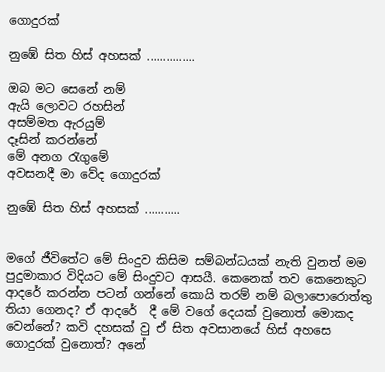ගොදුරක්

නුඹේ සිත හිස් අහසක් ...............

ඔබ මට සෙනේ නම්
ඇයි ලොවට රහසින්
අසම්මත ඇරයුම්
දෑසින් කරන්නේ
මේ අනග රැගුමේ
අවසනදී මා වේද ගොදුරක්

නුඹේ සිත හිස් අහසක් ...........


මගේ ජීවිතේට මේ සිංදුව කිසිම සම්බන්ධයක් නැති වුනත් මම පුදුමාකාර ‍විදියට මේ සිංදුවට ආසයී. කෙනෙක් තව කෙනෙකුට ආදරේ කරන්න පටන් ගන්නේ කොයි තරම් නම් බලාපොරොත්තු තියා ගෙනද? ඒ ආදරේ  දී මේ වගේ දෙයක් වුනොත් මොකද වෙන්නේ? කවි දහසක් වු ඒ සිත අවසානයේ හිස් අහසෙ ගොදුරක් වුනොත්? අනේ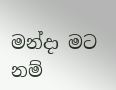මන්දා මට නම්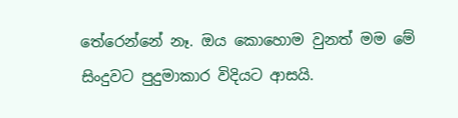තේරෙන්නේ නෑ. ඔය කොහොම වුනත් මම මේ සිංදුවට පුදුමාකාර විදියට ආසයි.